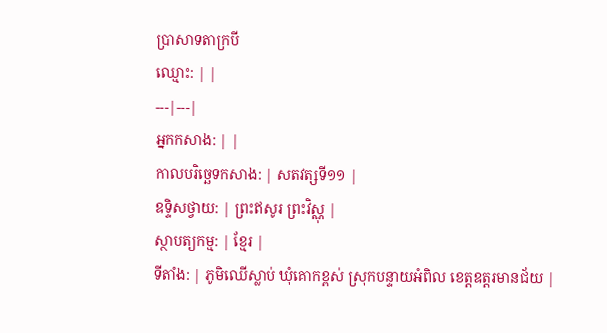ប្រាសាទតាក្របី
ឈ្មោះ: | |
---|---|
អ្នកកសាង: | |
កាលបរិច្ឆេទកសាង: | សតវត្សទី១១ |
ឧទ្ទិសថ្វាយ: | ព្រះឥសូរ ព្រះវិស្ណុ |
ស្ថាបត្យកម្ម: | ខ្មែរ |
ទីតាំង: | ភូមិឈើស្លាប់ ឃុំគោកខ្ពស់ ស្រុកបន្ទាយអំពិល ខេត្តឧត្តរមានជ័យ |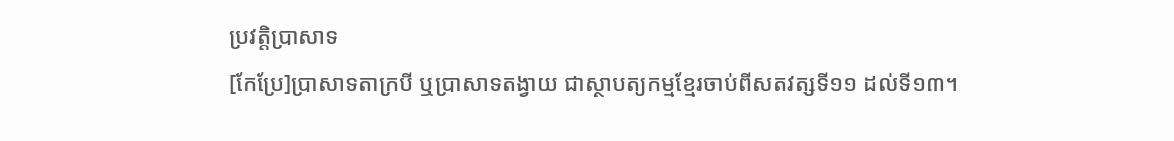ប្រវត្តិប្រាសាទ
[កែប្រែ]ប្រាសាទតាក្របី ឬប្រាសាទតង្វាយ ជាស្ថាបត្យកម្មខ្មែរចាប់ពីសតវត្សទី១១ ដល់ទី១៣។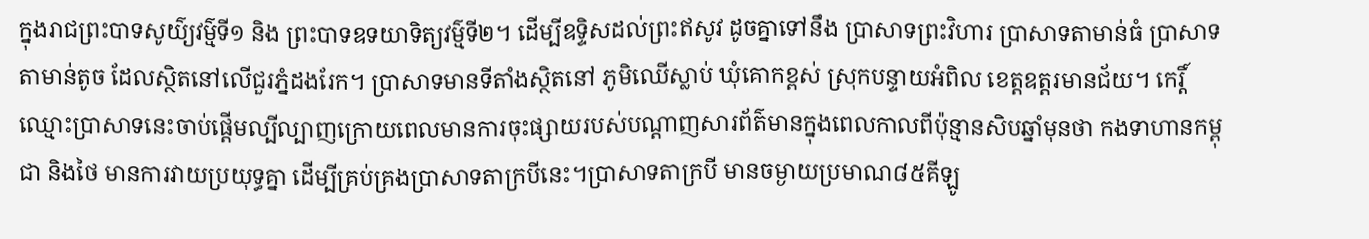ក្នុងរាជព្រះបាទសូយ៌្យវម៌្មទី១ និង ព្រះបាទឧទយាទិត្យវម៌្មទី២។ ដើម្បីឧទ្ទិសដល់ព្រះឥសូវ ដូចគ្នាទៅនឹង ប្រាសាទព្រះវិហារ ប្រាសាទតាមាន់ធំ ប្រាសាទតាមាន់តូច ដែលស្ថិតនៅលើជួរភ្នំដងរែក។ ប្រាសាទមានទីតាំងស្ថិតនៅ ភូមិឈើស្លាប់ ឃុំគោកខ្ពស់ ស្រុកបន្ទាយអំពិល ខេត្តឧត្តរមានជ័យ។ កេរ្តិ៍ឈ្មោះប្រាសាទនេះចាប់ផ្ដើមល្បីល្បាញក្រោយពេលមានការចុះផ្សាយរបស់បណ្ដាញសារព័ត៌មានក្នុងពេលកាលពីប៉ុន្មានសិបឆ្នាំមុនថា កងទាហានកម្ពុជា និងថៃ មានការវាយប្រយុទ្ធគ្នា ដើម្បីគ្រប់គ្រងប្រាសាទតាក្របីនេះ។ប្រាសាទតាក្របី មានចម្ងាយប្រមាណ៨៥គីឡូ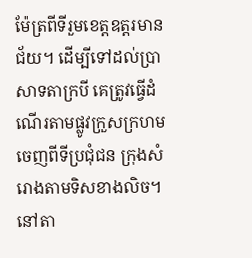ម៉ែត្រពីទីរួមខេត្តឧត្តរមានជ័យ។ ដើម្បីទៅដល់ប្រាសាទតាក្របី គេត្រូវធ្វើដំណើរតាមផ្លូវក្រួសក្រហម ចេញពីទីប្រជុំជន ក្រុងសំរោងតាមទិសខាងលិច។នៅតា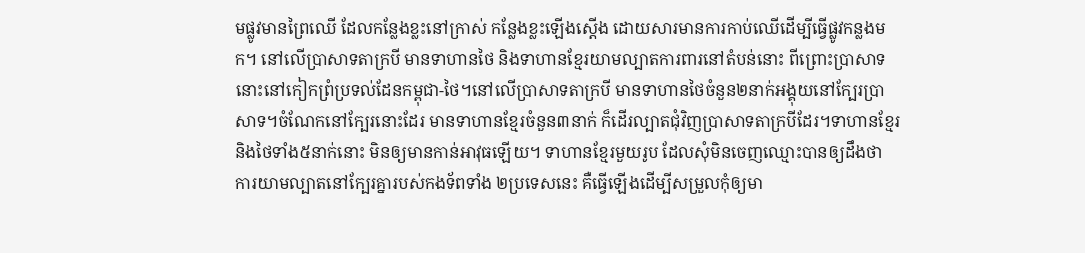មផ្លូវមានព្រៃឈើ ដែលកន្លែងខ្លះនៅក្រាស់ កន្លែងខ្លះឡើងស្ដើង ដោយសារមានការកាប់ឈើដើម្បីធ្វើផ្លូវកន្លងមក។ នៅលើប្រាសាទតាក្របី មានទាហានថៃ និងទាហានខ្មែរយាមល្បាតការពារនៅតំបន់នោះ ពីព្រោះប្រាសាទនោះនៅកៀកព្រំប្រទល់ដែនកម្ពុជា-ថៃ។នៅលើប្រាសាទតាក្របី មានទាហានថៃចំនួន២នាក់អង្គុយនៅក្បែរប្រាសាទ។ចំណែកនៅក្បែរនោះដែរ មានទាហានខ្មែរចំនួន៣នាក់ ក៏ដើរល្បាតជុំវិញប្រាសាទតាក្របីដែរ។ទាហានខ្មែរ និងថៃទាំង៥នាក់នោះ មិនឲ្យមានកាន់អាវុធឡើយ។ ទាហានខ្មែរមួយរូប ដែលសុំមិនចេញឈ្មោះបានឲ្យដឹងថា ការយាមល្បាតនៅក្បែរគ្នារបស់កងទ័ពទាំង ២ប្រទេសនេះ គឺធ្វើឡើងដើម្បីសម្រួលកុំឲ្យមា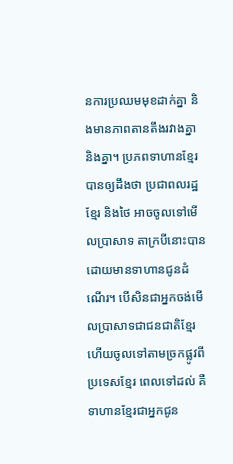នការប្រឈមមុខដាក់គ្នា និងមានភាពតានតឹងរវាងគ្នា និងគ្នា។ ប្រភពទាហានខ្មែរបានឲ្យដឹងថា ប្រជាពលរដ្ឋខ្មែរ និងថៃ អាចចូលទៅមើលប្រាសាទ តាក្របីនោះបាន ដោយមានទាហានជូនដំណើរ។ បើសិនជាអ្នកចង់មើលប្រាសាទជាជនជាតិខ្មែរ ហើយចូលទៅតាមច្រកផ្លូវពីប្រទេសខ្មែរ ពេលទៅដល់ គឺទាហានខ្មែរជាអ្នកជូន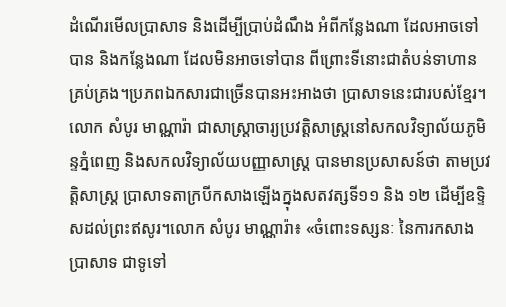ដំណើរមើលប្រាសាទ និងដើម្បីប្រាប់ដំណឹង អំពីកន្លែងណា ដែលអាចទៅបាន និងកន្លែងណា ដែលមិនអាចទៅបាន ពីព្រោះទីនោះជាតំបន់ទាហានគ្រប់គ្រង។ប្រភពឯកសារជាច្រើនបានអះអាងថា ប្រាសាទនេះជារបស់ខ្មែរ។
លោក សំបូរ មាណ្ណារ៉ា ជាសាស្ត្រាចារ្យប្រវត្តិសាស្ត្រនៅសកលវិទ្យាល័យភូមិន្ទភ្នំពេញ និងសកលវិទ្យាល័យបញ្ញាសាស្ត្រ បានមានប្រសាសន៍ថា តាមប្រវត្តិសាស្ត្រ ប្រាសាទតាក្របីកសាងឡើងក្នុងសតវត្សទី១១ និង ១២ ដើម្បីឧទ្ទិសដល់ព្រះឥសូរ។លោក សំបូរ មាណ្ណារ៉ា៖ «ចំពោះទស្សនៈ នៃការកសាងប្រាសាទ ជាទូទៅ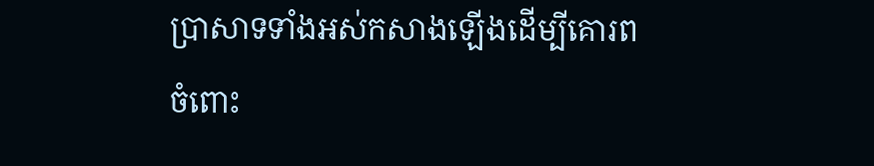ប្រាសាទទាំងអស់កសាងឡើងដើម្បីគោរពចំពោះ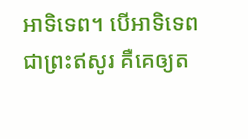អាទិទេព។ បើអាទិទេពជាព្រះឥសូរ គឺគេឲ្យត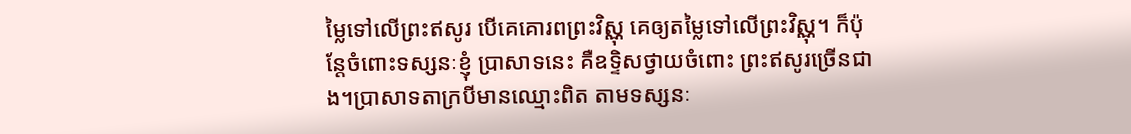ម្លៃទៅលើព្រះឥសូរ បើគេគោរពព្រះវិស្ណុ គេឲ្យតម្លៃទៅលើព្រះវិស្ណុ។ ក៏ប៉ុន្តែចំពោះទស្សនៈខ្ញុំ ប្រាសាទនេះ គឺឧទ្ទិសថ្វាយចំពោះ ព្រះឥសូរច្រើនជាង។ប្រាសាទតាក្របីមានឈ្មោះពិត តាមទស្សនៈ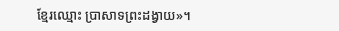ខ្មែរឈ្មោះ ប្រាសាទព្រះដង្វាយ»។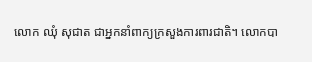លោក ឈុំ សុជាត ជាអ្នកនាំពាក្យក្រសួងការពារជាតិ។ លោកបា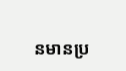នមានប្រ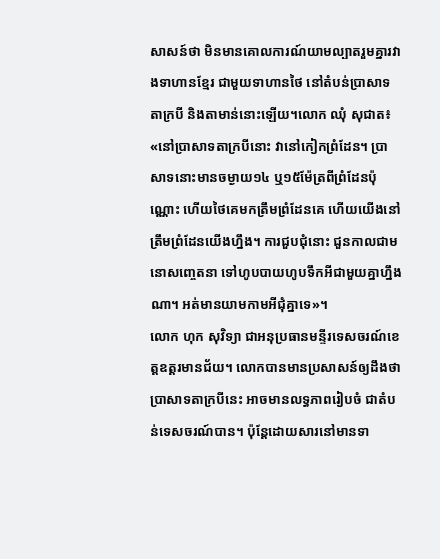សាសន៍ថា មិនមានគោលការណ៍យាមល្បាតរួមគ្នារវាងទាហានខ្មែរ ជាមួយទាហានថៃ នៅតំបន់ប្រាសាទតាក្របី និងតាមាន់នោះឡើយ។លោក ឈុំ សុជាត៖ «នៅប្រាសាទតាក្របីនោះ វានៅកៀកព្រំដែន។ ប្រាសាទនោះមានចម្ងាយ១៤ ឬ១៥ម៉ែត្រពីព្រំដែនប៉ុណ្ណោះ ហើយថៃគេមកត្រឹមព្រំដែនគេ ហើយយើងនៅត្រឹមព្រំដែនយើងហ្នឹង។ ការជួបជុំនោះ ជួនកាលជាមនោសញ្ចេតនា ទៅហូបបាយហូបទឹកអីជាមួយគ្នាហ្នឹងណា។ អត់មានយាមកាមអីជុំគ្នាទេ»។
លោក ហុក សុវិទ្យា ជាអនុប្រធានមន្ទីរទេសចរណ៍ខេត្តឧត្តរមានជ័យ។ លោកបានមានប្រសាសន៍ឲ្យដឹងថា ប្រាសាទតាក្របីនេះ អាចមានលទ្ធភាពរៀបចំ ជាតំបន់ទេសចរណ៍បាន។ ប៉ុន្តែដោយសារនៅមានទា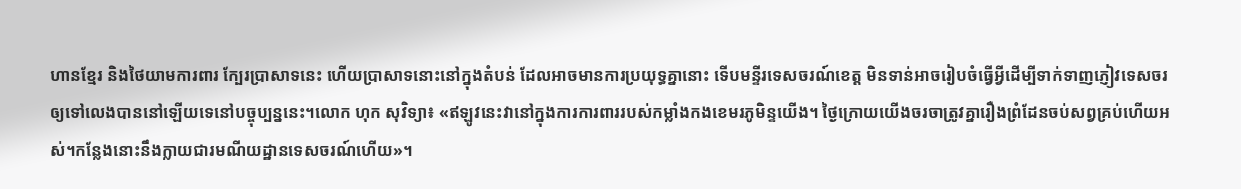ហានខ្មែរ និងថៃយាមការពារ ក្បែរប្រាសាទនេះ ហើយប្រាសាទនោះនៅក្នុងតំបន់ ដែលអាចមានការប្រយុទ្ធគ្នានោះ ទើបមន្ទីរទេសចរណ៍ខេត្ត មិនទាន់អាចរៀបចំធ្វើអ្វីដើម្បីទាក់ទាញភ្ញៀវទេសចរ ឲ្យទៅលេងបាននៅឡើយទេនៅបច្ចុប្បន្ននេះ។លោក ហុក សុវិទ្យា៖ «ឥឡូវនេះវានៅក្នុងការការពាររបស់កម្លាំងកងខេមរភូមិន្ទយើង។ ថ្ងៃក្រោយយើងចរចាត្រូវគ្នារឿងព្រំដែនចប់សព្វគ្រប់ហើយអស់។កន្លែងនោះនឹងក្លាយជារមណីយដ្ឋានទេសចរណ៍ហើយ»។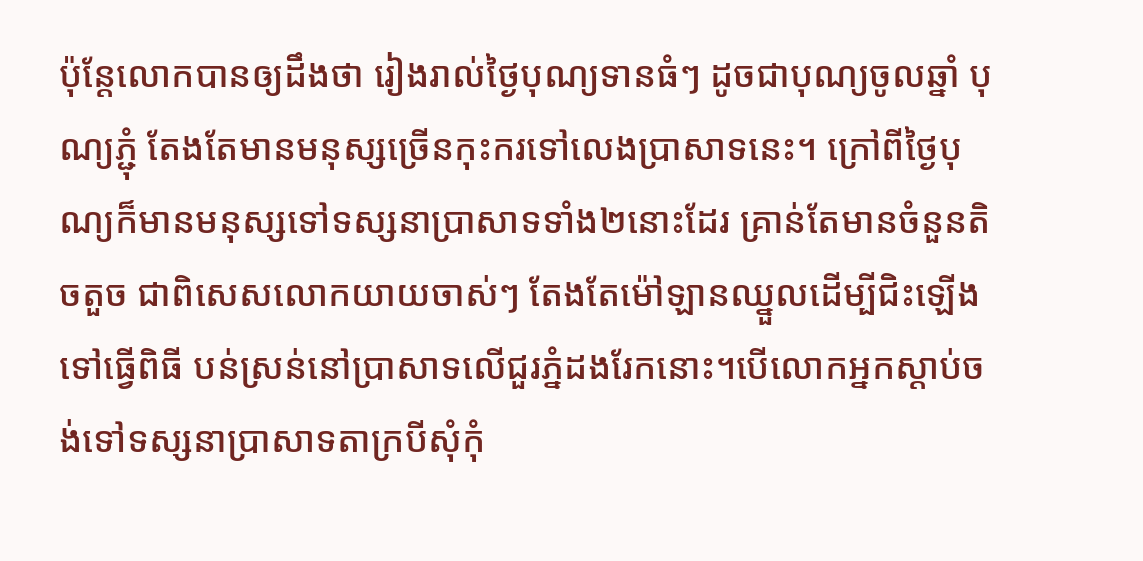ប៉ុន្តែលោកបានឲ្យដឹងថា រៀងរាល់ថ្ងៃបុណ្យទានធំៗ ដូចជាបុណ្យចូលឆ្នាំ បុណ្យភ្ជុំ តែងតែមានមនុស្សច្រើនកុះករទៅលេងប្រាសាទនេះ។ ក្រៅពីថ្ងៃបុណ្យក៏មានមនុស្សទៅទស្សនាប្រាសាទទាំង២នោះដែរ គ្រាន់តែមានចំនួនតិចតួច ជាពិសេសលោកយាយចាស់ៗ តែងតែម៉ៅឡានឈ្នួលដើម្បីជិះឡើងទៅធ្វើពិធី បន់ស្រន់នៅប្រាសាទលើជួរភ្នំដងរែកនោះ។បើលោកអ្នកស្ដាប់ចង់ទៅទស្សនាប្រាសាទតាក្របីសុំកុំ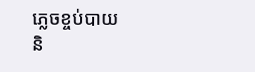ភ្លេចខ្ចប់បាយ និ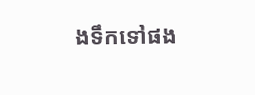ងទឹកទៅផង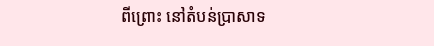ពីព្រោះ នៅតំបន់ប្រាសាទ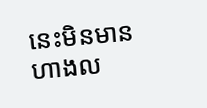នេះមិនមានហាងល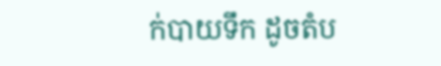ក់បាយទឹក ដូចតំប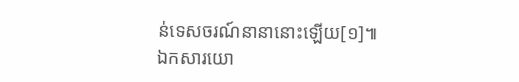ន់ទេសចរណ៍នានានោះឡើយ[១]៕
ឯកសារយោ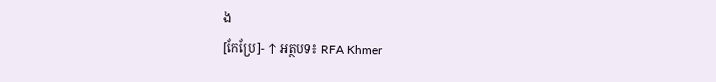ង
[កែប្រែ]- ↑ អត្ថបទ៖ RFA Khmer